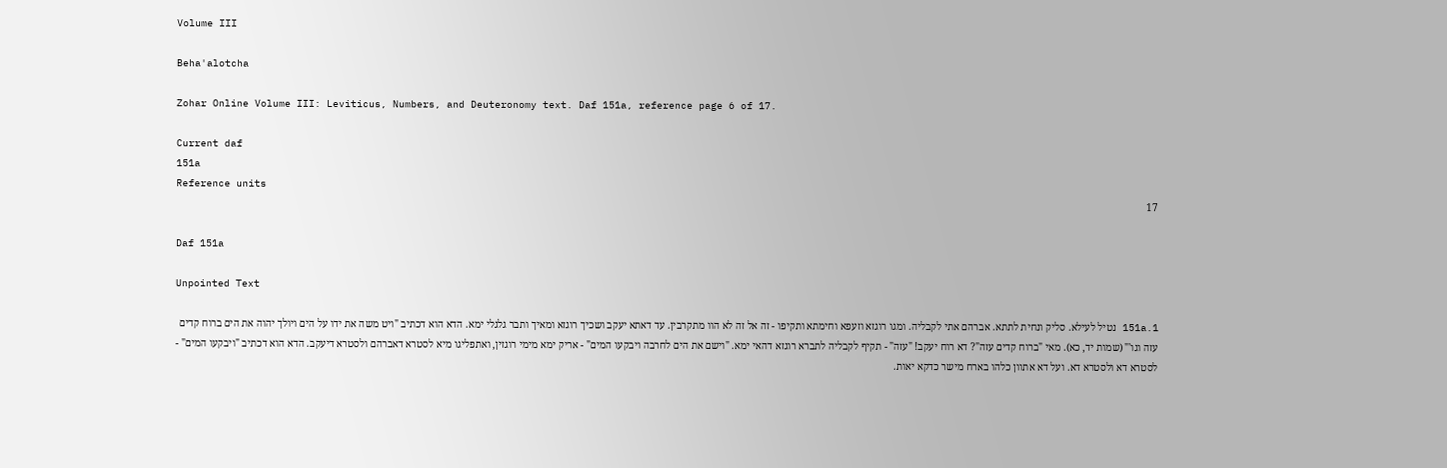Volume III

Beha'alotcha

Zohar Online Volume III: Leviticus, Numbers, and Deuteronomy text. Daf 151a, reference page 6 of 17.

Current daf
151a
Reference units
17

Daf 151a

Unpointed Text

151a.1 נטיל לעילא. סליק ונחית לתתא. אברהם אתי לקבליה. ומגו רוגזא וזעפא וחימתא ותקיפו - זה אל זה לא הוו מתקרבין. עד דאתא יעקב ושכיך רוגזא ומאיך ותבר גלגלי ימא. הדא הוא דכתיב "ויט משה את ידו על הים ויולך יהוה את הים ברוח קדים עזה וגו'" (שמות יד, כא). מאי "ברוח קדים עזה"? דא רוח יעקב! "עזה" - תקיף לקבליה לתברא רוגזא דהאי ימא. "וישם את הים לחרבה ויבקעו המים" - אריק ימא מימי רוגזין, ואתפליגו מיא לסטרא דאברהם ולסטרא דיעקב. הדא הוא דכתיב "ויבקעו המים" - לסטרא דא ולסטרא דא. ועל דא אתוון כלהו בארח מישר כדקא יאות.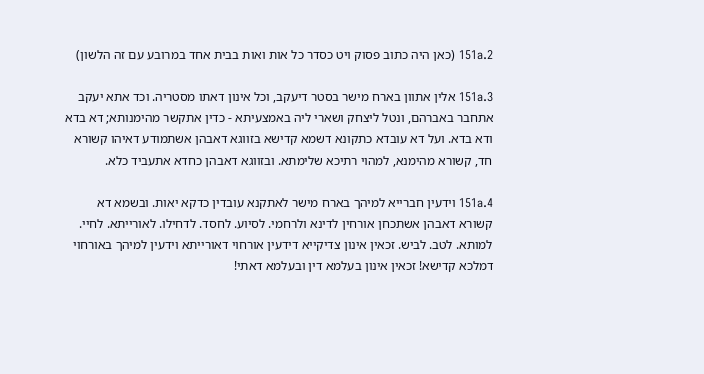151a.2 (כאן היה כתוב פסוק ויט כסדר כל אות ואות בבית אחד במרובע עם זה הלשון)

151a.3 אלין אתוון בארח מישר בסטר דיעקב, וכל אינון דאתו מסטריה. וכד אתא יעקב אתחבר באברהם, ונטל ליצחק ושארי ליה באמצעיתא - כדין אתקשר מהימנותא; דא בדא ודא בדא. ועל דא עובדא כתקונא דשמא קדישא בזווגא דאבהן אשתמודע דאיהו קשורא חד, קשורא מהימנא, למהוי רתיכא שלימתא. ובזווגא דאבהן כחדא אתעביד כלא.

151a.4 וידעין חברייא למיהך בארח מישר לאתקנא עובדין כדקא יאות. ובשמא דא קשורא דאבהן אשתכחן אורחין לדינא ולרחמי. לסיוע. לחסד. לדחילו. לאורייתא. לחיי. למותא. לטב. לביש. זכאין אינון צדיקייא דידעין אורחוי דאורייתא וידעין למיהך באורחוי דמלכא קדישא! זכאין אינון בעלמא דין ובעלמא דאתי!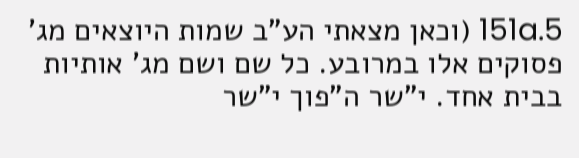151a.5 (וכאן מצאתי הע"ב שמות היוצאים מג' פסוקים אלו במרובע. כל שם ושם מג' אותיות בבית אחד. י"שר ה"פוך י"שר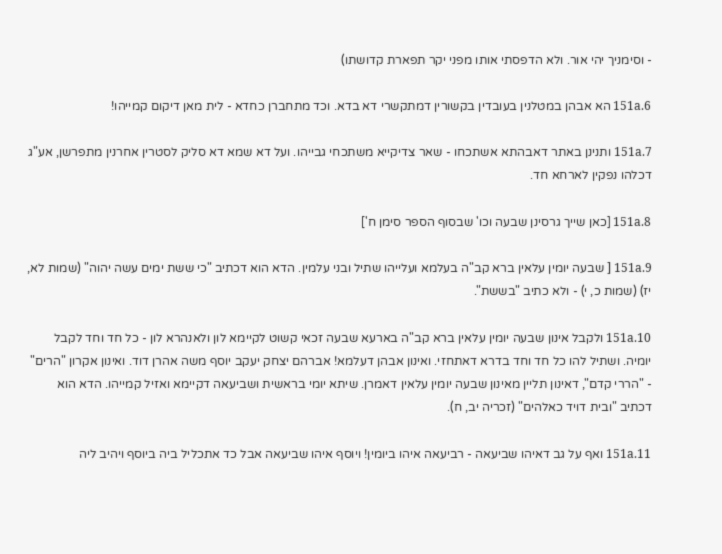- וסימניך יהי אור. ולא הדפסתי אותו מפני יקר תפארת קדושתו)

151a.6 הא אבהן במטלנין בעובדין בקשורין דמתקשרי דא בדא. וכד מתחברן כחדא - לית מאן דיקום קמייהו!

151a.7 ותנינן באתר דאבהתא אשתכחו - שאר צדיקייא משתכחי גבייהו. ועל דא שמא דא סליק לסטרין אחרנין מתפרשן, אע"ג דכלהו נפקין לארחא חד.

151a.8 [כאן שייך גרסינן שבעה וכו' שבסוף הספר סימן ח']

151a.9 [ שבעה יומין עלאין ברא קב"ה בעלמא ועלייהו שתיל ובני עלמין. הדא הוא דכתיב "כי ששת ימים עשה יהוה" (שמות לא, יז) (שמות כ, י) - ולא כתיב "בששת".

151a.10 ולקבל אינון שבעה יומין עלאין ברא קב"ה בארעא שבעה זכאי קשוט לקיימא לון ולאנהרא לון - כל חד וחד לקבל יומיה. ושתיל להו כל חד וחד בדרא דאתחזי. ואינון אבהן דעלמא! אברהם יצחק יעקב יוסף משה אהרן דוד. ואינון אקרון "הרים" - "הררי קדם", דאינון תליין מאינון שבעה יומין עלאין דאמרן. שיתא יומי בראשית ושביעאה דקיימא ואזיל קמייהו. הדא הוא דכתיב "ובית דויד כאלהים" (זכריה יב, ח).

151a.11 ואף על גב דאיהו שביעאה - רביעאה איהו ביומין! ויוסף איהו שביעאה אבל כד אתכליל ביה ביוסף ויהיב ליה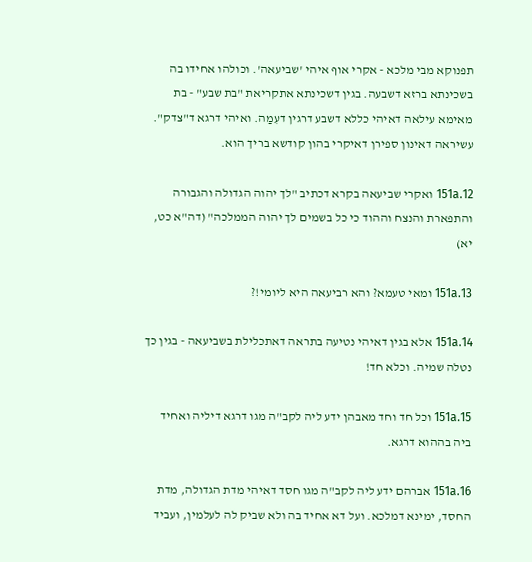תפנוקא מבי מלכא - אקרי אוף איהי 'שביעאה'. וכולהו אחידו בה בשכינתא ברזא דשבעה. בגין דשכינתא אתקריאת "בת שבע" - בת מאימא עילאה דאיהי כללא דשבע דרגין דעִמַה. ואיהי דרגא ד"צדק". עשיראה דאינון ספירן דאיקרי בהון קודשא בריך הוא.

151a.12 ואקרי שביעאה בקרא דכתיב "לך יהוה הגדולה והגבורה והתפארת והנצח וההוד כי כל בשמים לך יהוה הממלכה" (דה"א כט, יא)

151a.13 ומאי טעמא? והא רביעאה היא ליומי!?

151a.14 אלא בגין דאיהי נטיעה בתראה דאתכלילת בשביעאה - בגין כך נטלה שמיה. וכלא חד!

151a.15 וכל חד וחד מאבהן ידע ליה לקב"ה מגו דרגא דיליה ואחיד ביה בההוא דרגא.

151a.16 אברהם ידע ליה לקב"ה מגו חסד דאיהי מדת הגדולה, מדת החסד, ימינא דמלכא. ועל דא אחיד בה ולא שביק לה לעלמין, ועביד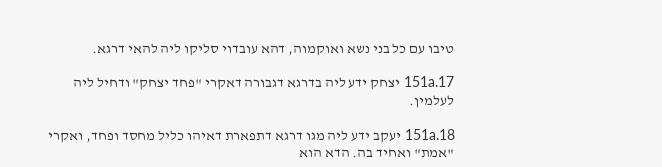טיבו עם כל בני נשא ואוקמוה, דהא עובדוי סליקו ליה להאי דרגא.

151a.17 יצחק ידע ליה בדרגא דגבורה דאקרי "פחד יצחק" ודחיל ליה לעלמין.

151a.18 יעקב ידע ליה מגו דרגא דתפארת דאיהו כליל מחסד ופחד, ואקרי "אמת" ואחיד בה. הדא הוא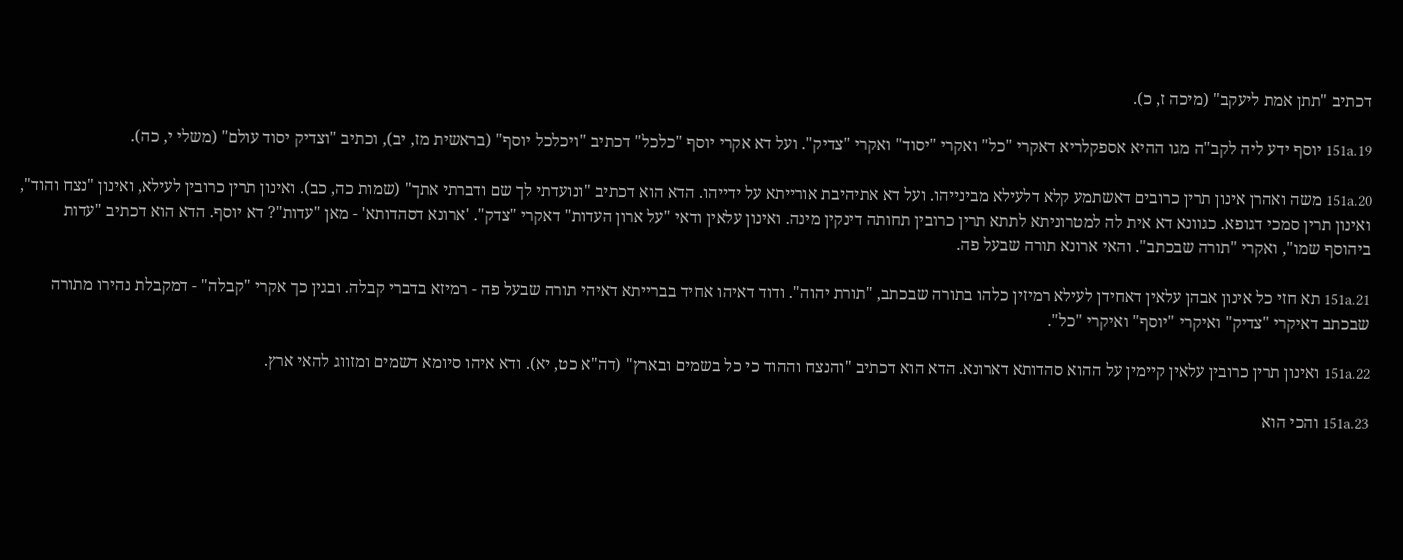דכתיב "תתן אמת ליעקב" (מיכה ז, כ).

151a.19 יוסף ידע ליה לקב"ה מגו ההיא אספקלריא דאקרי "כל" ואקרי "יסוד" ואקרי "צדיק". ועל דא אקרי יוסף "כלכל" דכתיב "ויכלכל יוסף" (בראשית מז, יב), וכתיב "וצדיק יסוד עולם" (משלי י, כה).

151a.20 משה ואהרן אינון תרין כרובים דאשתמע קלא דלעילא מבינייהו. ועל דא אתיהיבת אורייתא על ידייהו. הדא הוא דכתיב "ונועדתי לך שם ודברתי אתך" (שמות כה, כב). ואינון תרין כרובין לעילא, ואינון "נצח והוד", ואינון תרין סמכי דגופא. כגוונא דא אית לה למטרוניתא לתתא תרין כרובין תחותה דינקין מינה. ואינון עלאין ודאי "על ארון העדות" דאקרי "צדק". 'ארונא דסהדותא' - מאן "עדות"? דא יוסף. הדא הוא דכתיב "עדות ביהוסף שמו", ואקרי "תורה שבכתב". והאי ארונא תורה שבעל פה.

151a.21 תא חזי כל אינון אבהן עלאין דאחידן לעילא רמיזין כלהו בתורה שבכתב, "תורת יהוה". ודוד דאיהו אחיד בברייתא דאיהי תורה שבעל פה - רמיזא בדברי קבלה. ובגין כך אקרי "קבלה" - דמקבלת נהירו מתורה שבכתב דאיקרי "צדיק" ואיקרי "יוסף" ואיקרי "כל".

151a.22 ואינון תרין כרובין עלאין קיימין על ההוא סהדותא דארונא. הדא הוא דכתיב "והנצח וההוד כי כל בשמים ובארץ" (דה"א כט, יא). ודא איהו סיומא דשמים ומזווג להאי ארץ.

151a.23 והכי הוא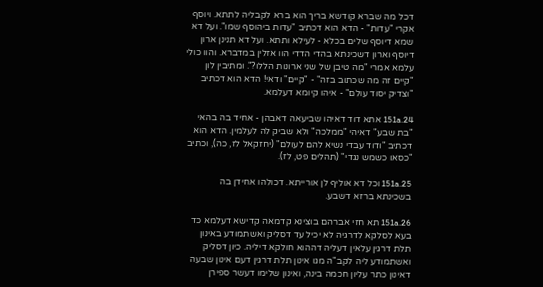דכל מה שברא קודשא בריך הוא ברא לקבליה לתתא. ויוסף אקרי "עדות" - הדא הוא דכתיב "עדות ביהוסף שמו". ועל דא שמא דיוסף שלים בכלא - לעילא ותתא. ועל דא תנינן ארון דיוסף וארון דשכינתא בהדי הדדי הוו אזלין במדברא. והוו כולי עלמא אמרי "מה טיבן של שני ארונות הללו?". ומתיבין לון "קיים זה מה שכתוב בזה" - "קיים" ודאי! הדא הוא דכתיב "וצדיק יסוד עולם" - איהו קיומא דעלמא.

151a.24 אתא דוד דאיהו שביעאה דאבהן - אחיד בה בהאי "בת שבע" דאיהי "ממלכה" ולא שביק לה לעלמין. הדא הוא דכתיב "ודוד עבדי נשיא להם לעולם" (יחזקאל לז, כה), וכתיב "כסאו כשמש נגדי" (תהלים פט, לז).

151a.25 וכל דא אוליף לן אורייתא. דכולהו אחידן בה בשכינתא ברזא דשבע.

151a.26 תא חזי אברהם בוצינא קדמאה קדישא דעלמא כד בעא לסלקא לדרגיה לא יכיל עד דסליק ואשתמודע באינון תלת דרגין עלאין דעליה דההוא חולקא דיליה. כיון דסליק ואשתמודע ליה לקב"ה מגו אינון תלת דרגין דעם אינון שבעה דאינון כתר עליון חכמה בינה, ואינון שלימו דעשר ספירן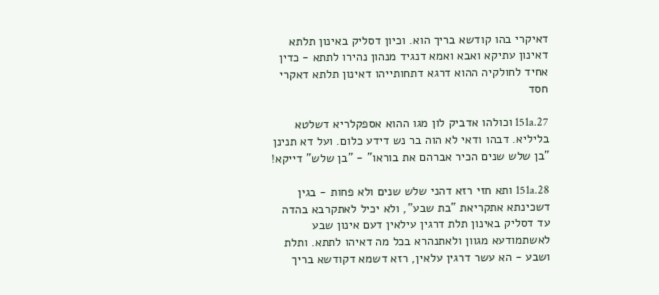דאיקרי בהו קודשא בריך הוא. וכיון דסליק באינון תלתא דאינון עתיקא ואבא ואמא דנגיד מנהון נהירו לתתא - כדין אחיד לחולקיה ההוא דרגא דתחותייהו דאינון תלתא דאקרי חסד

151a.27 וכולהו אדביק לון מגו ההוא אספקלריא דשלטא בליליא. דבהו ודאי לא הוה בר נש דידע כלום. ועל דא תנינן "בן שלש שנים הכיר אברהם את בוראו" - "בן שלש" דייקא!

151a.28 ותא חזי רזא דהני שלש שנים ולא פחות - בגין דשכינתא אתקריאת "בת שבע", ולא יכיל לאתקרבא בהדה עד דסליק באינון תלת דרגין עילאין דעם אינון שבע לאשתמודעא מגוון ולאתנהרא בכל מה דאיהו לתתא. ותלת ושבע - הא עשר דרגין עלאין, רזא דשמא דקודשא בריך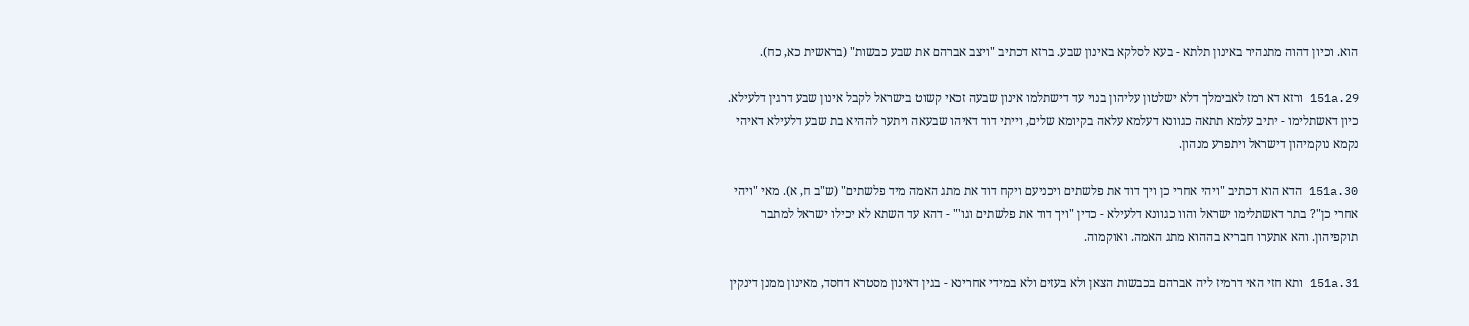הוא. וכיון דהוה מתנהיר באינון תלתא - בעא לסלקא באינון שבע. ברזא דכתיב "ויצב אברהם את שבע כבשות" (בראשית כא, כח).

151a.29 ורזא דא רמז לאבימלך דלא ישלטון עליהון בנוי עד דישתלמו אינון שבעה זכאי קשוט בישראל לקבל אינון שבע דרגין דלעילא. כיון דאשתלימו - יתיב עלמא תתאה כגוונא דעלמא עלאה בקיומא שלים, וייתי דוד דאיהו שבעאה ויתער לההיא בת שבע דלעילא דאיהי נקמא נוקמיהון דישראל ויתפרע מנהון.

151a.30 הדא הוא דכתיב "ויהי אחרי כן ויך דוד את פלשתים ויכניעם ויקח דוד את מתג האמה מיד פלשתים" (ש"ב ח, א). מאי "ויהי אחרי כן"? בתר דאשתלימו ישראל והוו כגוונא דלעילא - כדין "ויך דוד את פלשתים וגו'" - דהא עד השתא לא יכילו ישראל למתבר תוקפיהון. והא אתערו חבריא בההוא מתג האמה. ואוקמוה.

151a.31 ותא חזי האי דרמיז ליה אברהם בכבשות הצאן ולא בעזים ולא במידי אחרינא - בגין דאינון מסטרא דחסד, מאינון ממנן דינקין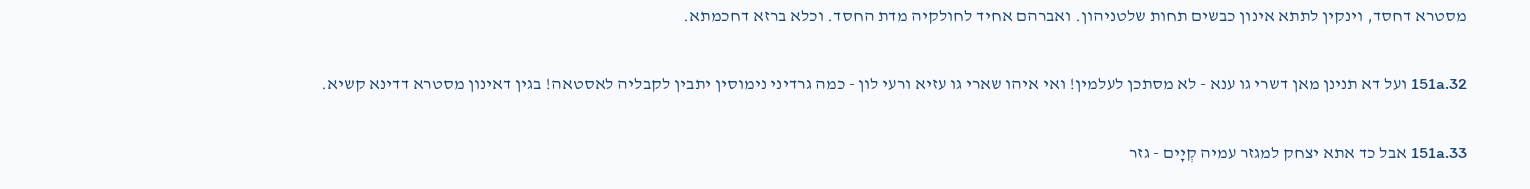מסטרא דחסד, וינקין לתתא אינון כבשים תחות שלטניהון. ואברהם אחיד לחולקיה מדת החסד. וכלא ברזא דחכמתא.

151a.32 ועל דא תנינן מאן דשרי גו ענא - לא מסתכן לעלמין! ואי איהו שארי גו עזיא ורעי לון - כמה גרדיני נימוסין יתבין לקבליה לאסטאה! בגין דאינון מסטרא דדינא קשיא.

151a.33 אבל כד אתא יצחק למגזר עמיה קְיָים - גזר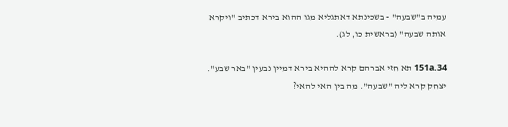עמיה ב"שבעה" - בשכינתא דאתגליא מגו ההוא בירא דכתיב "ויקרא אותה שבעה" (בראשית כו, לג).

151a.34 תא חזי אברהם קרא לההיא בירא דמיין נבעין "באר שבע". יצחק קרא ליה "שבעה". מה בין האי להאי?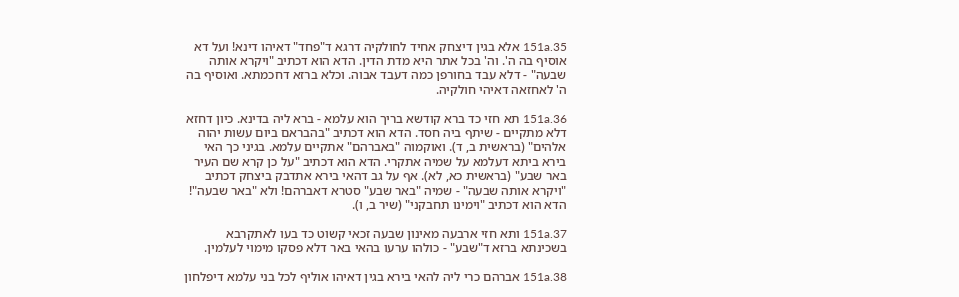151a.35 אלא בגין דיצחק אחיד לחולקיה דרגא ד"פחד" דאיהו דינא! ועל דא אוסיף בה ה'. וה' בכל אתר היא מדת הדין. הדא הוא דכתיב "ויקרא אותה שבעה" - דלא עבד בחורפן כמה דעבד אבוה. וכלא ברזא דחכמתא. ואוסיף בה ה' לאחזאה דאיהי חולקיה.

151a.36 תא חזי כד ברא קודשא בריך הוא עלמא - ברא ליה בדינא. כיון דחזא דלא מתקיים - שיתף ביה חסד. הדא הוא דכתיב "בהבראם ביום עשות יהוה אלהים" (בראשית ב, ד). ואוקמוה "באברהם" אתקיים עלמא. בגיני כך האי בירא ביתא דעלמא על שמיה אתקרי. הדא הוא דכתיב "על כן קרא שם העיר באר שבע" (בראשית כא, לא). אף על גב דהאי בירא אתדבק ביצחק דכתיב "ויקרא אותה שבעה" - שמיה "באר שבע" סטרא דאברהם! ולא "באר שבעה"! הדא הוא דכתיב "וימינו תחבקני" (שיר ב, ו).

151a.37 ותא חזי ארבעה מאינון שבעה זכאי קשוט כד בעו לאתקרבא בשכינתא ברזא ד"שבע" - כולהו ערעו בהאי באר דלא פסקו מימוי לעלמין.

151a.38 אברהם כרי ליה להאי בירא בגין דאיהו אוליף לכל בני עלמא דיפלחון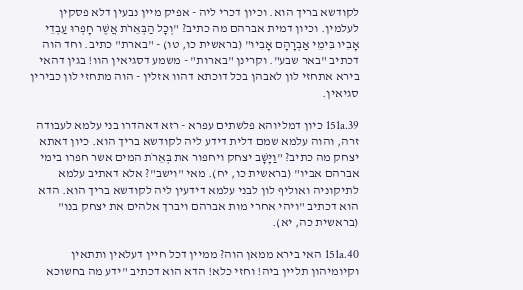לקודשא בריך הוא. וכיון דכרי ליה - אפיק מיין נבעין דלא פסקין לעלמין. וכיון דמית אברהם מה כתיב? "וְכׇל הַבְּאֵרֹת אֲשֶׁר חָפְרוּ עַבְדֵי אָבִיו בִּימֵי אַבְרָהָם אָבִיו" (בראשית כו, טו) - "בארת" כתיב. וחד הוה דכתיב "באר שבע". וקרינן "בארות" - משמע דסגיאין הוו! בגין דהאי בירא אתחזי לון לאבהן בכל דוכתא דהוו אזלין - הוה מתחזי לון כבירין סגיאין.

151a.39 כיון דמליוהא פלשתים עפרא - רזא דאהדרו בני עלמא לעבודה זרה, והוה עלמא שמם דלית דידע ליה לקודשא בריך הוא. כיון דאתא יצחק מה כתיב? "וַיָּשׇׁב יצחק ויחפור את בְּאֵרֹת המים אשר חפרו בימי אברהם אביו" (בראשית כו, יח). מאי "וישב"? אלא דאתיב עלמא לתיקוניה ואוליף לון לבני עלמא דידעין ליה לקודשא בריך הוא. הדא הוא דכתיב "ויהי אחרי מות אברהם ויברך אלהים את יצחק בנו" (בראשית כה, יא).

151a.40 האי בירא ממאן הוה? ממיין דכל חיין דעלאין ותתאין וקיומיהון תליין ביה! וחזי כלא! הדא הוא דכתיב "ידע מה בחשוכא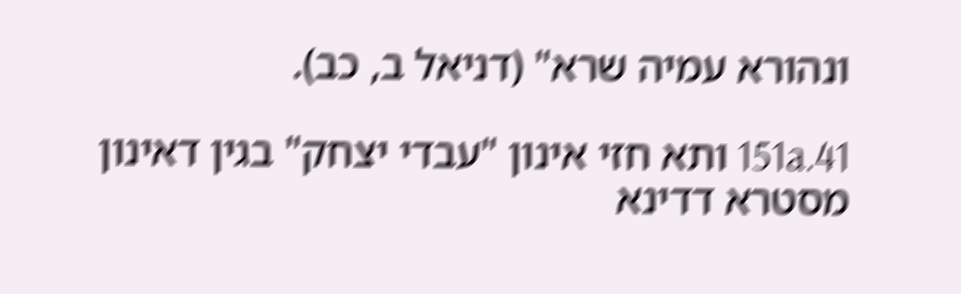ונהורא עמיה שרא" (דניאל ב, כב).

151a.41 ותא חזי אינון "עבדי יצחק" בגין דאינון מסטרא דדינא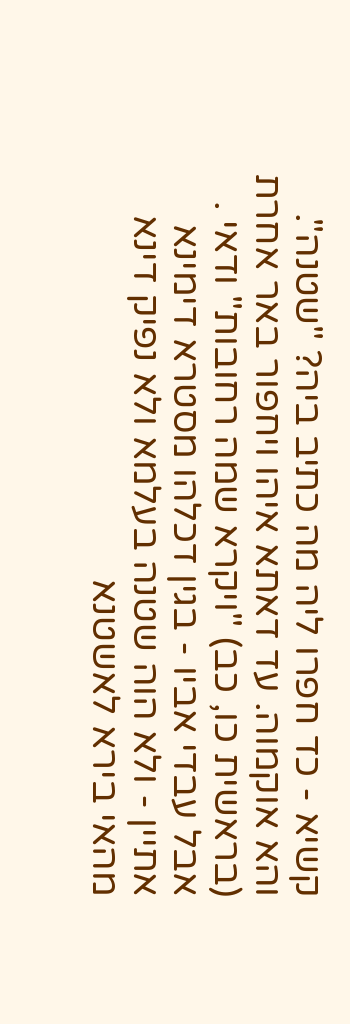קשיא - כד חפרו ליה מה כתיב ביה? "שטנה". והא אוקמוה. עד דאתא איהו ויחפור באר אחרת (בראשית כו, כב) "ויקרא שמה רחובות" ודאי . אבל עבדי אביו - בגין דכלהו מסטרא דימינא אתיין - ולא הוה שטנה בעלמא ולא נפיק דינא מהאי בירא לאשטנא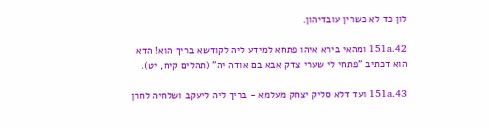לון כד לא כשרין עובדיהון.

151a.42 ומהאי בירא איהו פתחא למידע ליה לקודשא בריך הוא! הדא הוא דכתיב "פתחי לי שערי צדק אבא בם אודה יה" (תהלים קיח, יט).

151a.43 ועד דלא סליק יצחק מעלמא - בריך ליה ליעקב ושלחיה לחרן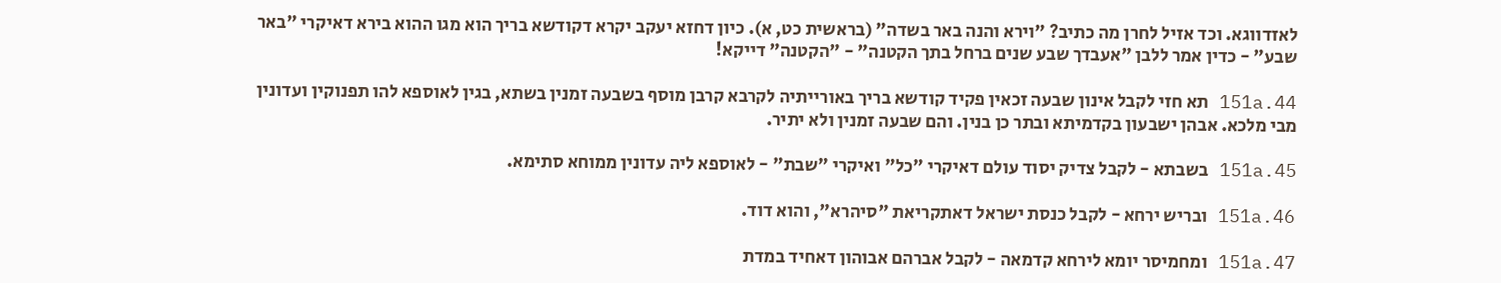לאזדווגא. וכד אזיל לחרן מה כתיב? "וירא והנה באר בשדה" (בראשית כט, א). כיון דחזא יעקב יקרא דקודשא בריך הוא מגו ההוא בירא דאיקרי "באר שבע" - כדין אמר ללבן "אעבדך שבע שנים ברחל בתך הקטנה" - "הקטנה" דייקא!

151a.44 תא חזי לקבל אינון שבעה זכאין פקיד קודשא בריך באורייתיה לקרבא קרבן מוסף בשבעה זמנין בשתא, בגין לאוספא להו תפנוקין ועדונין מבי מלכא. אבהן ישבעון בקדמיתא ובתר כן בנין. והם שבעה זמנין ולא יתיר.

151a.45 בשבתא - לקבל צדיק יסוד עולם דאיקרי "כל" ואיקרי "שבת" - לאוספא ליה עדונין ממוחא סתימא.

151a.46 ובריש ירחא - לקבל כנסת ישראל דאתקריאת "סיהרא", והוא דוד.

151a.47 ומחמיסר יומא לירחא קדמאה - לקבל אברהם אבוהון דאחיד במדת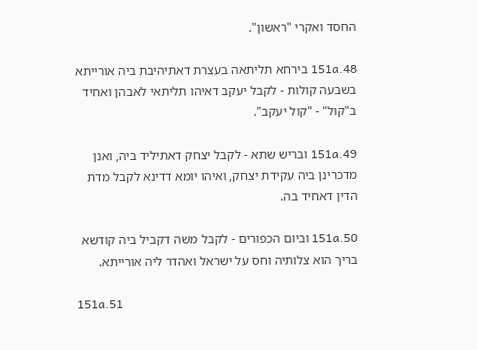החסד ואקרי "ראשון".

151a.48 בירחא תליתאה בעצרת דאתיהיבת ביה אורייתא בשבעה קולות - לקבל יעקב דאיהו תליתאי לאבהן ואחיד ב"קול" - "קול יעקב".

151a.49 ובריש שתא - לקבל יצחק דאתיליד ביה, ואנן מדכרינן ביה עקידת יצחק, ואיהו יומא דדינא לקבל מדת הדין דאחיד בה.

151a.50 וביום הכפורים - לקבל משה דקביל ביה קודשא בריך הוא צלותיה וחס על ישראל ואהדר ליה אורייתא.

151a.51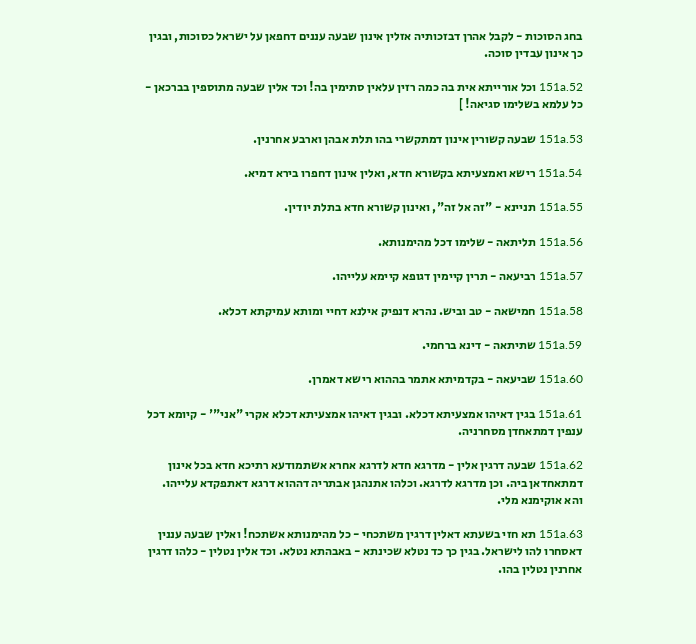בחג הסוכות - לקבל אהרן דבזכותיה אזלין אינון שבעה עננים דחפאן על ישראל כסוכות, ובגין כך אינון עבדין סוכה.

151a.52 וכל אורייתא אית בה כמה רזין עלאין סתימין בה! וכד אלין שבעה מתוספין בברכאן - כל עלמא בשלימו סגיאה! ]

151a.53 שבעה קשורין אינון דמתקשרי בהו תלת אבהן וארבע אחרנין.

151a.54 רישא ואמצעיתא בקשורא חדא, ואלין אינון דחפרו בירא דמיא.

151a.55 תניינא - "זה אל זה", ואינון קשורא חדא בתלת יודין.

151a.56 תליתאה - שלימו דכל מהימנותא.

151a.57 רביעאה - תרין קיימין דגופא קיימא עלייהו.

151a.58 חמישאה - טב וביש. נהרא דנפיק אילנא דחיי ומותא עמיקתא דכלא.

151a.59 שתיתאה - דינא ברחמי.

151a.60 שביעאה - בקדמיתא אתמר בההוא רישא דאמרן.

151a.61 בגין דאיהו אמצעיתא דכלא. ובגין דאיהו אמצעיתא דכלא אקרי "אני"' - קיומא דכל ענפין דמתאחדן מסחרניה.

151a.62 שבעה דרגין אלין - מדרגא חדא לדרגא אחרא אשתמודעא רתיכא חדא בכל אינון דמתאחדאן ביה. וכן מדרגא לדרגא. וכלהו אתנהגן אבתריה דההוא דרגא דאתפקדא עלייהו. והא אוקימנא מלי.

151a.63 תא חזי בשעתא דאלין דרגין משתכחי - כל מהימנותא אשתכח! ואלין שבעה עננין דאסחרו להו לישראל. בגין כך כד נטלא שכינתא - באבהתא נטלא. וכד אלין נטלין - כלהו דרגין אחרנין נטלין בהו.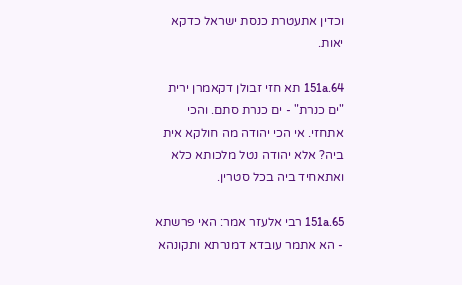וכדין אתעטרת כנסת ישראל כדקא יאות.

151a.64 תא חזי זבולן דקאמרן ירית "ים כנרת" - ים כנרת סתם. והכי אתחזי. אי הכי יהודה מה חולקא אית ביה? אלא יהודה נטל מלכותא כלא ואתאחיד ביה בכל סטרין.

151a.65 רבי אלעזר אמר: האי פרשתא - הא אתמר עובדא דמנרתא ותקונהא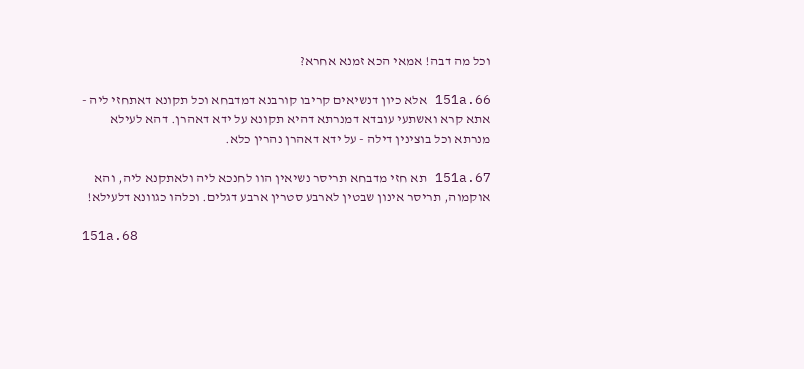וכל מה דבה! אמאי הכא זמנא אחרא?

151a.66 אלא כיון דנשיאים קריבו קורבנא דמדבחא וכל תקונא דאתחזי ליה - אתא קרא ואשתעי עובדא דמנרתא דהיא תקונא על ידא דאהרן. דהא לעילא מנרתא וכל בוצינין דילה - על ידא דאהרן נהרין כלא.

151a.67 תא חזי מדבחא תריסר נשיאין הוו לחנכא ליה ולאתקנא ליה, והא אוקמוה, תריסר אינון שבטין לארבע סטרין ארבע דגלים. וכלהו כגוונא דלעילא!

151a.68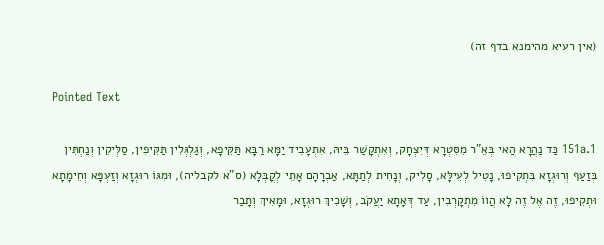(אין רעיא מהימנא בדף זה)

Pointed Text

151a.1 כַּד נַהֲרָא הַאי בְּאֵ"ר מִסִּטְרָא דְּיִצְחָק, וְאִתְקָשַׁר בֵּיהּ, אִתְעָבִיד יַמָּא רַבָּא תַּקִּיפָא, וְגַלְגְּלִין תַּקִּיפִין, סַלְּיקִין וְנַחְתִּין בְּזַעַף וְרוּגְזָא בִּתְקִיפוּ, נָטִיל לְעֵילָּא, סָלִיק, וְנָחִית לְתַתָּא, אַבְרָהָם אָתֵי לְקֳבְּלָא (ס"א לקבליה), וּמִגּוֹ רוּגְזָא וְזַעְפָּא וְחֵימָתָא וּתְקִיפוּ, זֶה אֶל זֶה לָא הֲווֹ מִתְקָרְבִין, עַד דְּאָתָא יַעֲקֹב, וְשָׁכִיךְ רוּגְזָא, וּמָאִיךְ וְתָבַר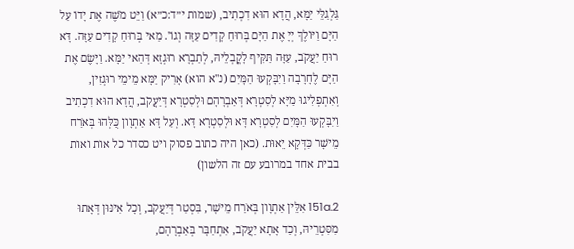גַּלְגַלֵּי יַמָּא, הֲדָא הוּא דִכְתִיב, (שמות י״ד:כ״א) וַיֵּט מֹשֶׁה אֶת יָדוֹ עַל הַיָּם וַיּוֹלֶךְ יְיָ אֶת הַיָּם בְּרוּחַ קָדִים עַזָּה וְגוֹ'. מַאי בְּרוּחַ קָדִים עַזָּה. דָּא רוּחַ יַעֲקֹב, עַזָּה תַּקִּיף לָקֳבְלֵיהּ, לְתַבְרָא רוּגְזָא דְּהַאי יַמָּא. וַיָּשֶׂם אֶת הַיָּם לֶחָרָבָה וַיִבָּקְעוּ הַמָּיִם (נ"א הוא) אָרִיק יַמָּא מֵימֵי רוּגְזִין, וְאִתְפְלִיגוּ מַיָּא לְסִטְרָא דְּאַבְרָהָם וּלְסִטְרָא דְּיַעֲקֹב, הֲדָא הוּא דִכְתִיב וַיִבָּקְעוּ הַמָּיִם לְסִטְרָא דָּא וּלְסִטְרָא דָּא. וְעַל דָּא אַתְוָון כֻּלְּהוּ בְּאֹרַח מֵישָׁר כַּדְּקָא יֵאוּת. (כאן היה כתוב פסוק ויט כסדר כל אות ואות בבית אחד במרובע עם זה הלשון)

151a.2 אִלֵּין אַתְוָון בְּאֹרַח מֵישָׁר, בִּסְטַר דְּיַעֲקֹב, וְכָל אִינּוּן דְּאָתוּ מִסִּטְרֵיהּ, וְכַד אָתָא יַעֲקֹב, אִתְחַבָּר בְּאַבְרָהָם,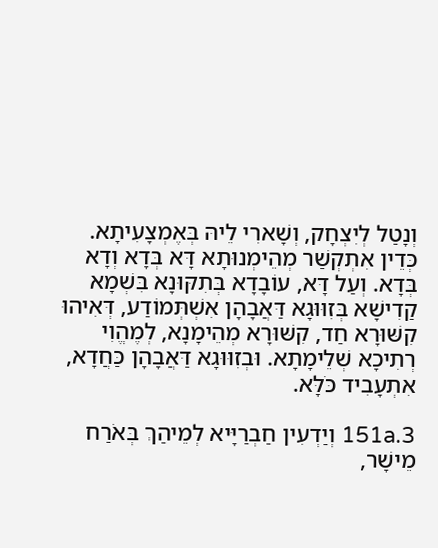וְנָטַל לְיִצְחָק, וְשָׁארִי לֵיהּ בְּאֶמְצָעִיתָא. כְּדֵין אִתְקְשַׁר מְהֵימְנוּתָא דָּא בְּדָא וְדָא בְּדָא. וְעַל דָּא, עוֹבָדָא בְּתִקּוּנָא בִּשְׁמָא קַדִישָׁא בְּזִוּוּגָא דַּאֲבָהָן אִשְׁתְּמוֹדַע, דְּאִיהוּ קִשּׁוּרָא חַד, קִשּׁוּרָא מְהֵימָנָא, לְמֶהֱוִי רְתִיכָא שְׁלֵימָתָא. וּבְזִוּוּגָא דַּאֲבָהָן כַּחֲדָא, אִתְעָבִיד כֹּלָּא.

151a.3 וְיַדְעִין חַבְרַיָּיא לְמֵיהַךְ בְּאֹרַח מֵישָׁר,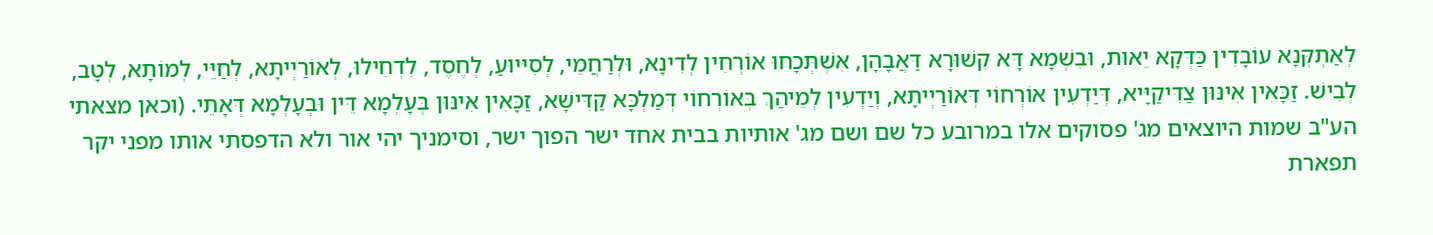לְאַתְקְּנָא עוֹבָדִין כַּדְּקָא יֵאוּת, וּבִשְׁמָא דָּא קִשּׁוּרָא דַּאֲבָהָן, אִשְׁתְּכָחוּ אוֹרְחִין לְדִינָא, וּלְרַחֲמֵי, לְסִיּיוּעַ, לְחֶסֶד, לִדְחִילוּ, לְאוֹרַיְיתָא, לְחַיֵּי, לְמוֹתָא, לְטָב, לְבִישׁ. זַכָּאִין אִינּוּן צַדִּיקַיָּיא, דְּיַדְעִין אוֹרְחוֹי דְּאוֹרַיְיתָא, וְיַדְעִין לְמֵיהַךְ בְּאוֹרְחוֹי דְּמַלְכָּא קַדִּישָׁא, זַכָּאִין אִינּוּן בְּעָלְמָא דֵּין וּבְעָלְמָא דְּאָתֵי. (וכאן מצאתי הע"ב שמות היוצאים מג' פסוקים אלו במרובע כל שם ושם מג' אותיות בבית אחד ישר הפוך ישר, וסימניך יהי אור ולא הדפסתי אותו מפני יקר תפארת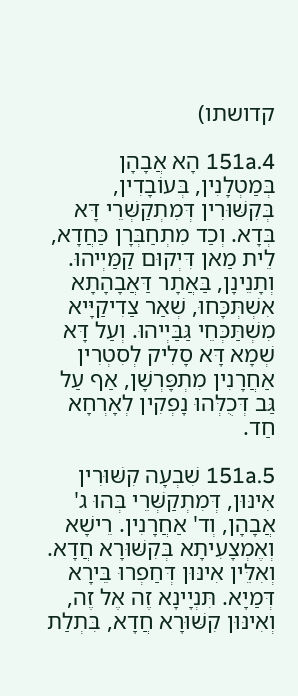קדושתו)

151a.4 הָא אֲבָהָן בְּמַטְלָנִין, בְּעוֹבָדִין, בְּקִשּׁוּרִין דְּמִתְקַשְּׁרֵי דָּא בְּדָא. וְכַד מִתְחַבְּרָן כַּחֲדָא, לֵית מַאן דִּיְקוּם קַמַּיְיהוּ. וְתָנֵינָן, בַּאֲתָר דַּאֲבָהָתָא אִשְׁתְּכָּחוּ, שְׁאַר צַדִיקַיָּיא מִשְׁתַּכְּחֵי גַּבַּיְיהוּ. וְעַל דָּא שְׁמָא דָּא סָלִיק לְסִטְרִין אַחֲרָנִין מִתְפָּרְשָׁן, אַף עַל גַּב דְּכֻלְּהוּ נָפְקִין לְאָרְחָא חַד.

151a.5 שִׁבְעָה קִשּׁוּרִין אִינּוּן, דְּמִתְקַשְּׁרֵי בְּהוּ ג' אֲבָהָן, וְד' אַחֲרָנִין. רֵישָׁא וְאֶמְצָעִיתָא בְּקִשּׁוּרָא חֲדָא. וְאִלֵּין אִינּוּן דְּחַפְרוּ בֵּירָא דְּמַיָא. תִּנְיָינָא זֶה אֶל זֶה, וְאִינּוּן קִשּׁוּרָא חֲדָא, בִּתְלַת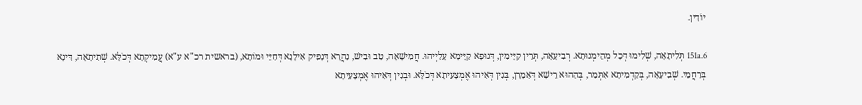יוֹדִין.

151a.6 תְּלִיתָאָה, שְׁלִימוּ דְּכָל מְהֵימְנוּתָא. רְבִיעָאָה, תְּרֵין קַיָּימִין, דְּגוּפָא קַיָּימָא עָלַיְיהוּ. חֲמִישָׁאָה, טַב וּבִישׁ, נַהֲרָא דְּנָפִיק אִילָנָא דְּחַיֵּי וּמוֹתָא, (בראשית רכ"א ע"א) עֲמִיקְתָא דְּכֹלָּא. שְׁתִיתָאָה, דִּינָא בְּרַחֲמֵי. שְׁבִיעָאָה, בְּקַדְמִיתָא אִתְּמַר, בְּהַהוּא רֵישָׁא דְּאַמָרָן, בְּגִין דְּאִיהוּ אֶמְצָעִיתָא דְּכֹלָּא. וּבְגִין דְּאִיהוּ אֶמְצָעִיתָא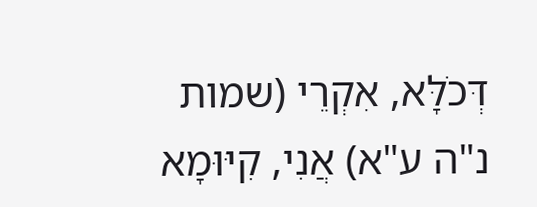דְּכֹלָּא, אִקְרֵי (שמות נ"ה ע"א) אֲנִי, קִיּוּמָא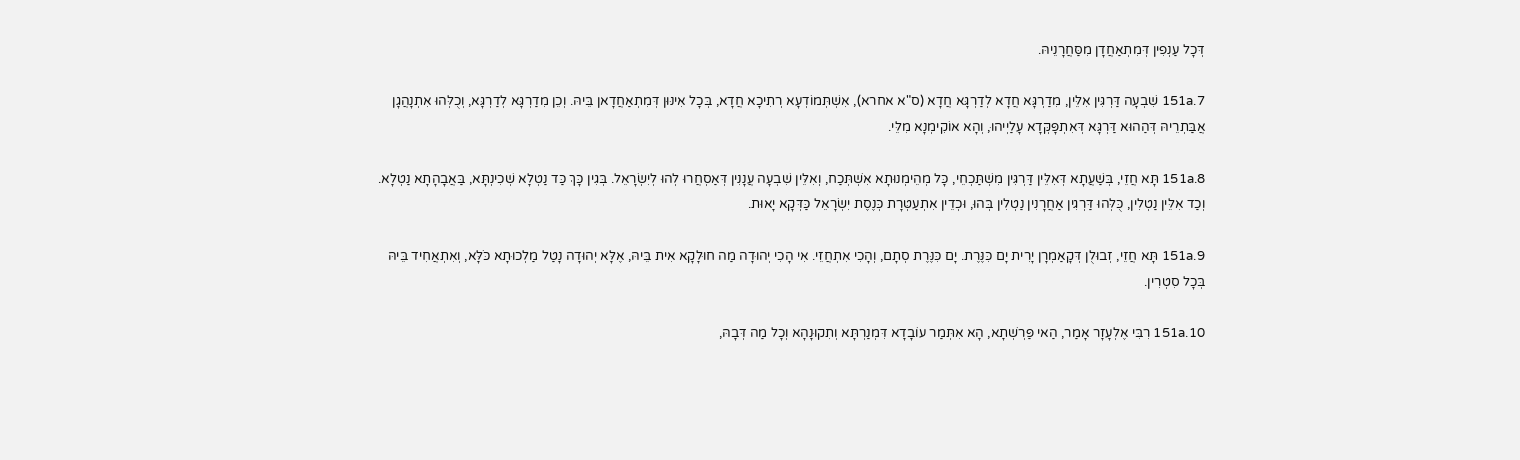דְּכָל עַנְפִין דְּמִתְאַחֲדָן מִסַּחֲרָנֵיהּ.

151a.7 שִׁבְעָה דַּרְגִּין אִלֵּין, מִדַרְגָּא חֲדָא לְדַרְגָּא חֲדָא (ס"א אחרא), אִשְׁתְּמוֹדְעָא רְתִיכָא חֲדָא, בְּכָל אִינּוּן דְּמִתְאַחֲדָאן בֵּיהּ. וְכֵן מִדַרְגָּא לְדַרְגָּא, וְכֻלְּהוּ אִתְנָהֲגָן אֲבַּתְרֵיהּ דְּהַהוּא דַּרְגָּא דְּאִתְפָּקְּדָא עָלַיְיהוּ, וְהָא אוֹקִימְנָא מִלֵּי.

151a.8 תָּא חֲזֵי, בְּשַׁעֲתָא דְּאִלֵּין דַּרְגִּין מִשְׁתַּכְחֵי, כָּל מְהֵימְנוּתָא אִשְׁתְּכַח, וְאִלֵּין שִׁבְעָה עֲנָנִין דְּאַסְחֲרוּ לְהוּ לְיִשְׂרָאֵל. בְּגִין כָּךְ כַּד נַטְלָא שְׁכִינְתָּא, בַּאֲבָהָתָא נַטְלָא. וְכַד אִלֵּין נַטְלִין, כֻּלְּהוּ דַּרְגִין אַחֲרָנִין נַטְלִין בְּהוּ, וּכְדֵין אִתְעַטְּרָת כְּנֶסֶת יִשְׂרָאֵל כַּדְּקָא יָאוּת.

151a.9 תָּא חֲזֵי, זְבוּלֻן דְּקָאַמְרָן יָרִית יָם כִּנֶּרֶת. יָם כִּנֶּרֶת סְתָם, וְהָכִי אִתְחֲזֵי. אִי הָכִי יְהוּדָה מַה חוּלָקָא אִית בֵּיהּ, אֶלָּא יְהוּדָה נָטַל מַלְכוּתָא כֹּלָּא, וְאִתְאֲחִיד בֵּיהּ בְּכָל סִטְרִין.

151a.10 רִבִּי אֶלְעָזָר אָמַר, הַאי פַּרְשְׁתָא, הָא אִתְּמַר עוֹבָדָא דִּמְנַרְתָּא וְתִקוּנָהָא וְכָל מַה דְּבָהּ,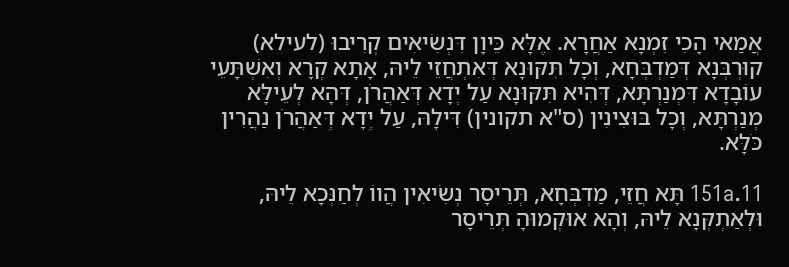אֲמַאי הָכִי זִמְנָא אַחֲרָא. אֶלָּא כֵּיוָן דִּנְשִׂיאִים קְרִיבוּ (לעילא) קוּרְבְּנָא דְּמַדְבְּחָא, וְכָל תִּקּוּנָא דְּאִתְחֲזֵי לֵיהּ, אָתָא קְרָא וְאִשְׁתָּעֵי עוֹבָדָא דִּמְנַרְתָּא, דְּהִיא תִּקּוּנָא עַל יְדָא דְּאַהֲרֹן, דְּהָא לְעֵילָּא מְנַרְתָּא, וְכָל בּוּצִינִין (ס"א תקונין) דִּילָהּ, עַל יְדָא דְּאַהֲרֹן נַהֲרִין כֹּלָּא.

151a.11 תָּא חֲזֵי, מַדְבְּחָא, תְּרֵיסָר נְשִׂיאִין הֲווֹ לְחַנְּכָא לֵיהּ, וּלְאַתְקְּנָא לֵיהּ, וְהָא אוּקְמוּהָ תְּרֵיסָר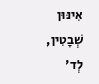אִינּוּן שְׁבָטִין, לְד'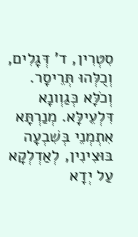סִטְרִין, ד' דְּגָלִים, וְכֻלְּהוּ תְּרֵיסָר. וְכֹלָּא כְּגַוְונָא דִּלְעֵילָּא. מְנַרְתָּא אִתְמְנֵי בְּשִׁבְעָה בּוּצִינִין, לְאַדְלְקָא עַל יְדָא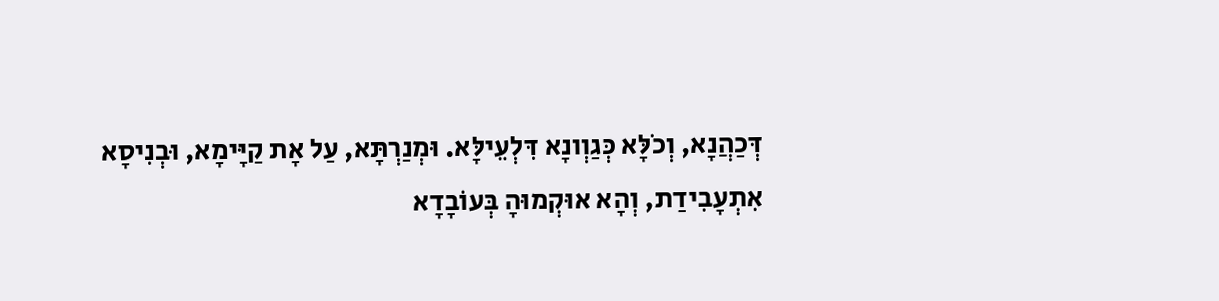דְּכַהֲנָא, וְכֹלָּא כְּגַוְונָא דִּלְעֵילָּא. וּמְנַרְתָּא, עַל אָת קַיָּימָא, וּבְנִיסָא אִתְעָבִידַת, וְהָא אוּקְמוּהָ בְּעוֹבָדָא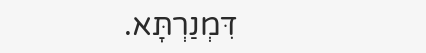דִּמְנַרְתָּא.